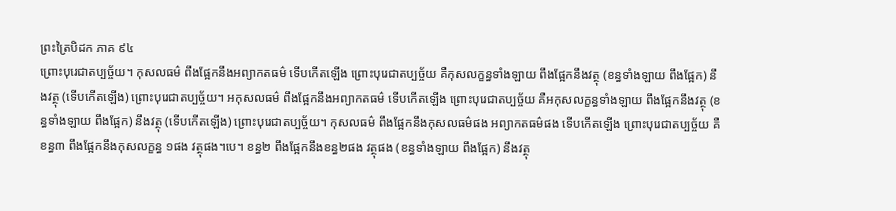ព្រះត្រៃបិដក ភាគ ៩៤
ព្រោះបុរេជាតប្បច្ច័យ។ កុសលធម៌ ពឹងផ្អែកនឹងអព្យាកតធម៌ ទើបកើតឡើង ព្រោះបុរេជាតប្បច្ច័យ គឺកុសលក្ខន្ធទាំងឡាយ ពឹងផ្អែកនឹងវត្ថុ (ខន្ធទាំងឡាយ ពឹងផ្អែក) នឹងវត្ថុ (ទើបកើតឡើង) ព្រោះបុរេជាតប្បច្ច័យ។ អកុសលធម៌ ពឹងផ្អែកនឹងអព្យាកតធម៌ ទើបកើតឡើង ព្រោះបុរេជាតប្បច្ច័យ គឺអកុសលក្ខន្ធទាំងឡាយ ពឹងផ្អែកនឹងវត្ថុ (ខន្ធទាំងឡាយ ពឹងផ្អែក) នឹងវត្ថុ (ទើបកើតឡើង) ព្រោះបុរេជាតប្បច្ច័យ។ កុសលធម៌ ពឹងផ្អែកនឹងកុសលធម៌ផង អព្យាកតធម៌ផង ទើបកើតឡើង ព្រោះបុរេជាតប្បច្ច័យ គឺខន្ធ៣ ពឹងផ្អែកនឹងកុសលក្ខន្ធ ១ផង វត្ថុផង។បេ។ ខន្ធ២ ពឹងផ្អែកនឹងខន្ធ២ផង វត្ថុផង (ខន្ធទាំងឡាយ ពឹងផ្អែក) នឹងវត្ថុ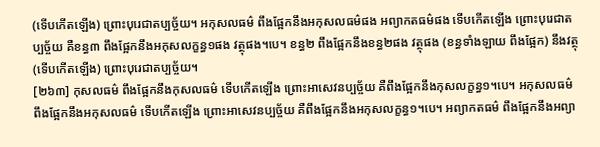(ទើបកើតឡើង) ព្រោះបុរេជាតប្បច្ច័យ។ អកុសលធម៌ ពឹងផ្អែកនឹងអកុសលធម៌ផង អព្យាកតធម៌ផង ទើបកើតឡើង ព្រោះបុរេជាតប្បច្ច័យ គឺខន្ធ៣ ពឹងផ្អែកនឹងអកុសលក្ខន្ធ១ផង វត្ថុផង។បេ។ ខន្ធ២ ពឹងផ្អែកនឹងខន្ធ២ផង វត្ថុផង (ខន្ធទាំងឡាយ ពឹងផ្អែក) នឹងវត្ថុ (ទើបកើតឡើង) ព្រោះបុរេជាតប្បច្ច័យ។
[២៦៣] កុសលធម៌ ពឹងផ្អែកនឹងកុសលធម៌ ទើបកើតឡើង ព្រោះអាសេវនប្បច្ច័យ គឺពឹងផ្អែកនឹងកុសលក្ខន្ធ១។បេ។ អកុសលធម៌ ពឹងផ្អែកនឹងអកុសលធម៌ ទើបកើតឡើង ព្រោះអាសេវនប្បច្ច័យ គឺពឹងផ្អែកនឹងអកុសលក្ខន្ធ១។បេ។ អព្យាកតធម៌ ពឹងផ្អែកនឹងអព្យា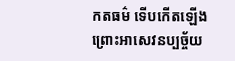កតធម៌ ទើបកើតឡើង ព្រោះអាសេវនប្បច្ច័យ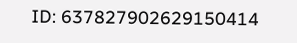ID: 637827902629150414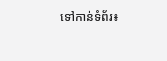ទៅកាន់ទំព័រ៖